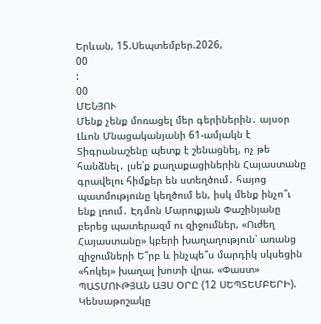Երևան, 15.Սեպտեմբեր.2026,
00
:
00
ՄԵՆՅՈՒ
Մենք չենք մոռացել մեր գերիներին․ այսօր Լևոն Մնացականյանի 61-ամյակն է Տիգրանաշենը պետք է շենացնել, ոչ թե հանձնել․ լսե՛ք քաղաքացիներին Հայաստանը գրավելու հիմքեր են ստեղծում․ հայոց պատմությունը կեղծում են, իսկ մենք ինչո՞ւ ենք լռում․ Էդմոն Մարուքյան Փաշինյանը բերեց պատերազմ ու զիջումներ, «Ուժեղ Հայաստանը» կբերի խաղաղություն՝ առանց զիջումների Ե՞րբ և ինչպե՞ս մարդիկ սկսեցին «հոկեյ» խաղալ խոտի վրա. «Փաստ» ՊԱՏՄՈՒԹՅԱՆ ԱՅՍ ՕՐԸ (12 ՍԵՊՏԵՄԲԵՐԻ). Կենսաթոշակը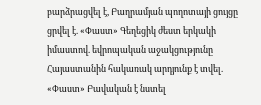բարձրացվել է, Բաղրամյան պողոտայի ցույցը ցրվել է. «Փաստ» Գեղեցիկ ժեստ երկակի իմաստով. եվրոպական աջակցությունը Հայաստանին հակառակ արդյունք է տվել. «Փաստ» Բավական է նստել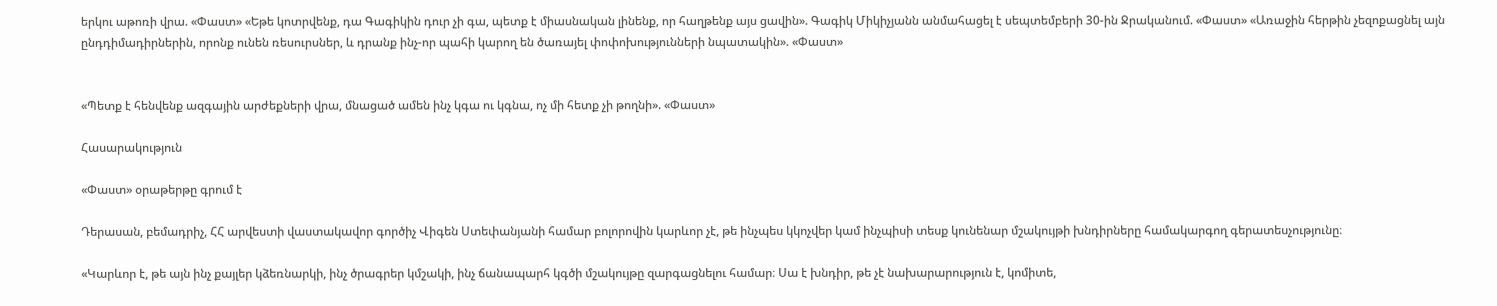երկու աթոռի վրա. «Փաստ» «Եթե կոտրվենք, դա Գագիկին դուր չի գա, պետք է միասնական լինենք, որ հաղթենք այս ցավին». Գագիկ Միկիչյանն անմահացել է սեպտեմբերի 30-ին Ջրականում. «Փաստ» «Առաջին հերթին չեզոքացնել այն ընդդիմադիրներին, որոնք ունեն ռեսուրսներ, և դրանք ինչ-որ պահի կարող են ծառայել փոփոխությունների նպատակին». «Փաստ»


«Պետք է հենվենք ազգային արժեքների վրա, մնացած ամեն ինչ կգա ու կգնա, ոչ մի հետք չի թողնի». «Փաստ»

Հասարակություն

«Փաստ» օրաթերթը գրում է

Դերասան, բեմադրիչ, ՀՀ արվեստի վաստակավոր գործիչ Վիգեն Ստեփանյանի համար բոլորովին կարևոր չէ, թե ինչպես կկոչվեր կամ ինչպիսի տեսք կունենար մշակույթի խնդիրները համակարգող գերատեսչությունը։

«Կարևոր է, թե այն ինչ քայլեր կձեռնարկի, ինչ ծրագրեր կմշակի, ինչ ճանապարհ կգծի մշակույթը զարգացնելու համար։ Սա է խնդիր, թե չէ նախարարություն է, կոմիտե,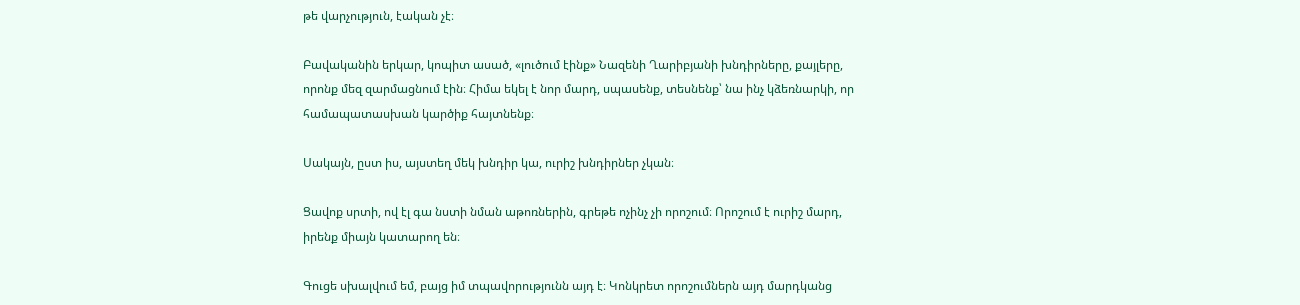թե վարչություն, էական չէ։

Բավականին երկար, կոպիտ ասած, «լուծում էինք» Նազենի Ղարիբյանի խնդիրները, քայլերը, որոնք մեզ զարմացնում էին։ Հիմա եկել է նոր մարդ, սպասենք, տեսնենք՝ նա ինչ կձեռնարկի, որ համապատասխան կարծիք հայտնենք։

Սակայն, ըստ իս, այստեղ մեկ խնդիր կա, ուրիշ խնդիրներ չկան։

Ցավոք սրտի, ով էլ գա նստի նման աթոռներին, գրեթե ոչինչ չի որոշում։ Որոշում է ուրիշ մարդ, իրենք միայն կատարող են։

Գուցե սխալվում եմ, բայց իմ տպավորությունն այդ է։ Կոնկրետ որոշումներն այդ մարդկանց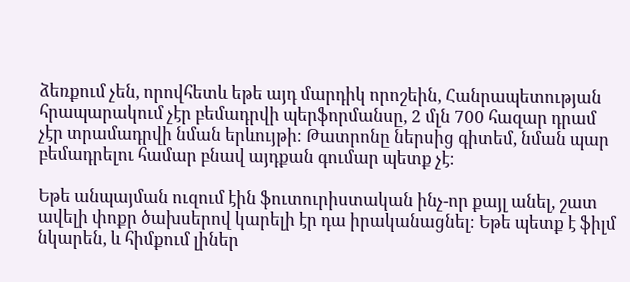ձեռքում չեն, որովհետև եթե այդ մարդիկ որոշեին, Հանրապետության հրապարակում չէր բեմադրվի պերֆորմանսը, 2 մլն 700 հազար դրամ չէր տրամադրվի նման երևույթի։ Թատրոնը ներսից գիտեմ, նման պար բեմադրելու համար բնավ այդքան գումար պետք չէ։

Եթե անպայման ուզում էին ֆուտուրիստական ինչ-որ քայլ անել, շատ ավելի փոքր ծախսերով կարելի էր դա իրականացնել։ Եթե պետք է ֆիլմ նկարեն, և հիմքում լիներ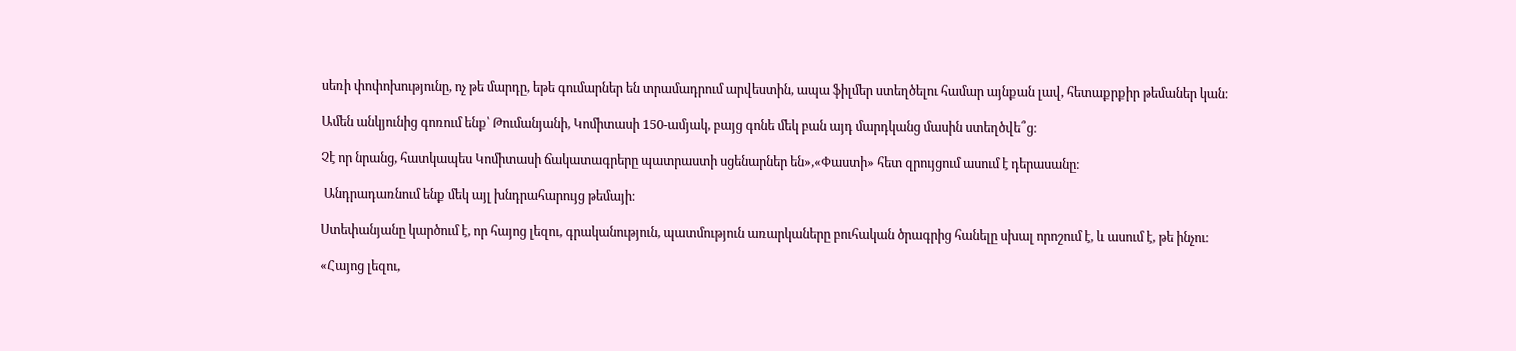սեռի փոփոխությունը, ոչ թե մարդը, եթե գումարներ են տրամադրում արվեստին, ապա ֆիլմեր ստեղծելու համար այնքան լավ, հետաքրքիր թեմաներ կան։

Ամեն անկյունից գոռում ենք՝ Թումանյանի, Կոմիտասի 150-ամյակ, բայց գոնե մեկ բան այդ մարդկանց մասին ստեղծվե՞ց։

Չէ որ նրանց, հատկապես Կոմիտասի ճակատագրերը պատրաստի սցենարներ են»,«Փաստի» հետ զրույցում ասում է դերասանը։

 Անդրադառնում ենք մեկ այլ խնդրահարույց թեմայի։

Ստեփանյանը կարծում է, որ հայոց լեզու, գրականություն, պատմություն առարկաները բուհական ծրագրից հանելը սխալ որոշում է, և ասում է, թե ինչու։

«Հայոց լեզու,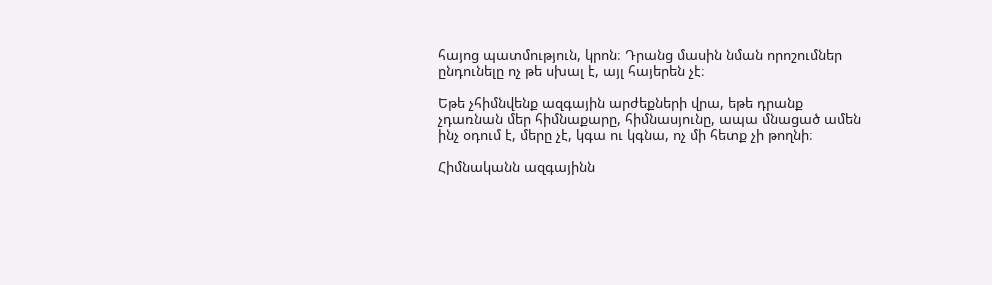հայոց պատմություն, կրոն։ Դրանց մասին նման որոշումներ ընդունելը ոչ թե սխալ է, այլ հայերեն չէ։

Եթե չհիմնվենք ազգային արժեքների վրա, եթե դրանք չդառնան մեր հիմնաքարը, հիմնասյունը, ապա մնացած ամեն ինչ օդում է, մերը չէ, կգա ու կգնա, ոչ մի հետք չի թողնի։

Հիմնականն ազգայինն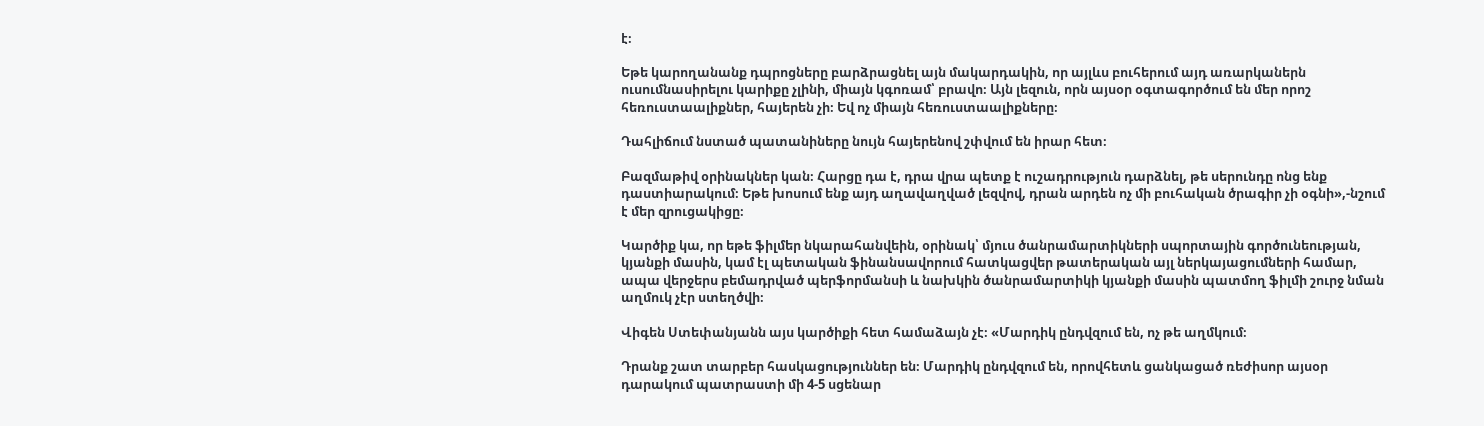է։

Եթե կարողանանք դպրոցները բարձրացնել այն մակարդակին, որ այլևս բուհերում այդ առարկաներն ուսումնասիրելու կարիքը չլինի, միայն կգոռամ՝ բրավո։ Այն լեզուն, որն այսօր օգտագործում են մեր որոշ հեռուստաալիքներ, հայերեն չի։ Եվ ոչ միայն հեռուստաալիքները։

Դահլիճում նստած պատանիները նույն հայերենով շփվում են իրար հետ։

Բազմաթիվ օրինակներ կան։ Հարցը դա է, դրա վրա պետք է ուշադրություն դարձնել, թե սերունդը ոնց ենք դաստիարակում։ Եթե խոսում ենք այդ աղավաղված լեզվով, դրան արդեն ոչ մի բուհական ծրագիր չի օգնի»,-նշում է մեր զրուցակիցը։

Կարծիք կա, որ եթե ֆիլմեր նկարահանվեին, օրինակ՝ մյուս ծանրամարտիկների սպորտային գործունեության, կյանքի մասին, կամ էլ պետական ֆինանսավորում հատկացվեր թատերական այլ ներկայացումների համար, ապա վերջերս բեմադրված պերֆորմանսի և նախկին ծանրամարտիկի կյանքի մասին պատմող ֆիլմի շուրջ նման աղմուկ չէր ստեղծվի։

Վիգեն Ստեփանյանն այս կարծիքի հետ համաձայն չէ։ «Մարդիկ ընդվզում են, ոչ թե աղմկում։

Դրանք շատ տարբեր հասկացություններ են։ Մարդիկ ընդվզում են, որովհետև ցանկացած ռեժիսոր այսօր դարակում պատրաստի մի 4-5 սցենար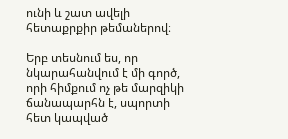ունի և շատ ավելի հետաքրքիր թեմաներով։

Երբ տեսնում ես, որ նկարահանվում է մի գործ, որի հիմքում ոչ թե մարզիկի ճանապարհն է, սպորտի հետ կապված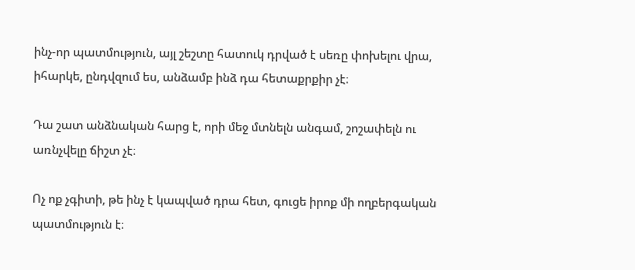ինչ-որ պատմություն, այլ շեշտը հատուկ դրված է սեռը փոխելու վրա, իհարկե, ընդվզում ես, անձամբ ինձ դա հետաքրքիր չէ։

Դա շատ անձնական հարց է, որի մեջ մտնելն անգամ, շոշափելն ու առնչվելը ճիշտ չէ։

Ոչ ոք չգիտի, թե ինչ է կապված դրա հետ, գուցե իրոք մի ողբերգական պատմություն է։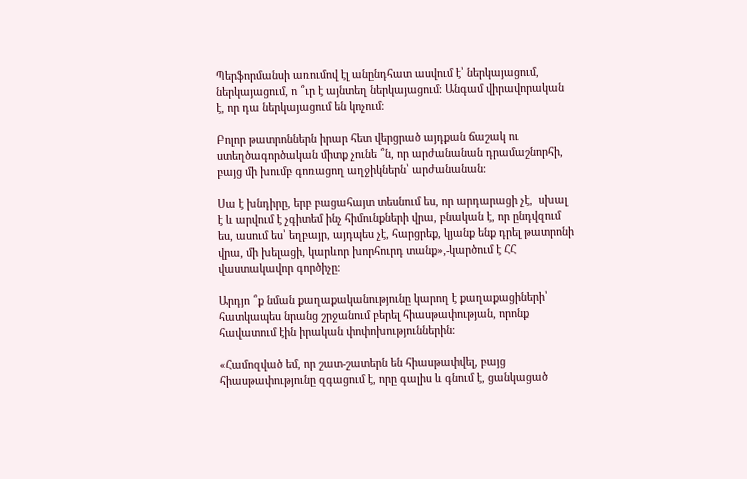Պերֆորմանսի առումով էլ անընդհատ ասվում է՝ ներկայացում, ներկայացում, ո ՞ւր է այնտեղ ներկայացում։ Անգամ վիրավորական է, որ դա ներկայացում են կոչում։

Բոլոր թատրոններն իրար հետ վերցրած այդքան ճաշակ ու ստեղծագործական միտք չունե ՞ն, որ արժանանան դրամաշնորհի, բայց մի խումբ գոռացող աղջիկներն՝ արժանանան։

Սա է խնդիրը, երբ բացահայտ տեսնում ես, որ արդարացի չէ,  սխալ է և արվում է չգիտեմ ինչ հիմունքների վրա, բնական է, որ ընդվզում ես, ասում ես՝ եղբայր, այդպես չէ, հարցրեք, կյանք ենք դրել թատրոնի վրա, մի խելացի, կարևոր խորհուրդ տանք»,-կարծում է ՀՀ վաստակավոր գործիչը։

Արդյո ՞ք նման քաղաքականությունը կարող է քաղաքացիների՝ հատկապես նրանց շրջանում բերել հիասթափության, որոնք հավատում էին իրական փոփոխություններին։

«Համոզված եմ, որ շատ-շատերն են հիասթափվել, բայց հիասթափությունը զգացում է, որը գալիս և գնում է, ցանկացած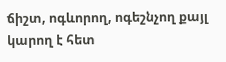ճիշտ, ոգևորող, ոգեշնչող քայլ կարող է հետ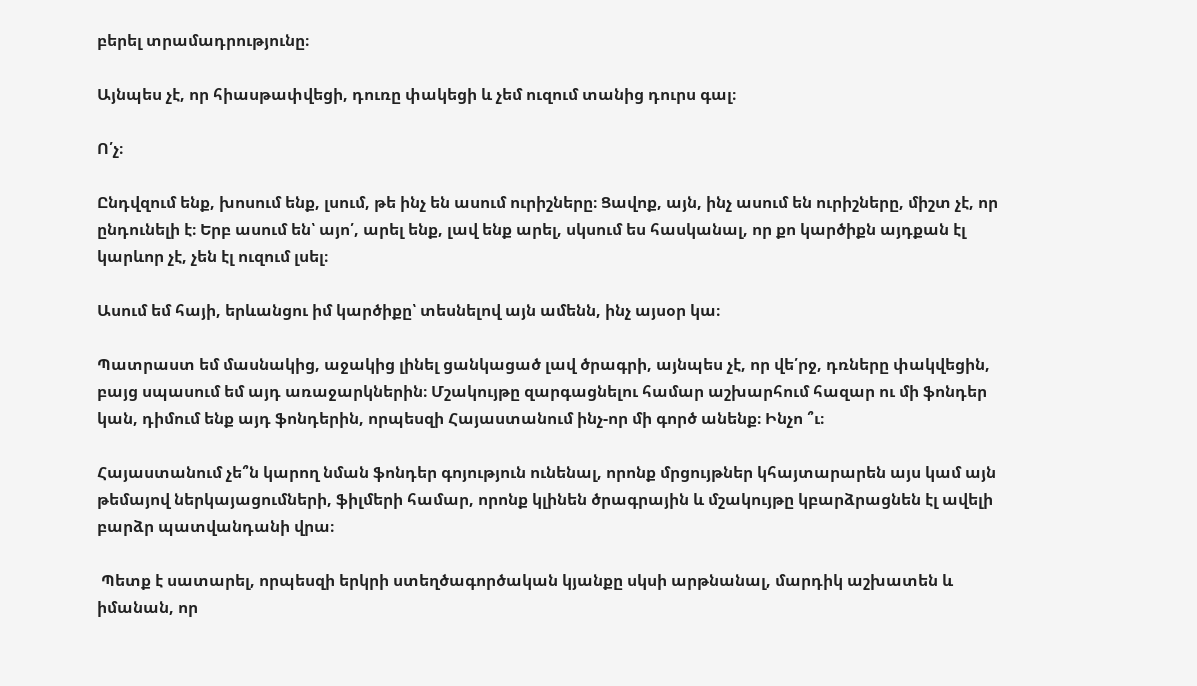բերել տրամադրությունը։

Այնպես չէ, որ հիասթափվեցի, դուռը փակեցի և չեմ ուզում տանից դուրս գալ։

Ո՛չ։

Ընդվզում ենք, խոսում ենք, լսում, թե ինչ են ասում ուրիշները։ Ցավոք, այն, ինչ ասում են ուրիշները, միշտ չէ, որ ընդունելի է։ Երբ ասում են՝ այո՛, արել ենք, լավ ենք արել, սկսում ես հասկանալ, որ քո կարծիքն այդքան էլ կարևոր չէ, չեն էլ ուզում լսել։

Ասում եմ հայի, երևանցու իմ կարծիքը՝ տեսնելով այն ամենն, ինչ այսօր կա։

Պատրաստ եմ մասնակից, աջակից լինել ցանկացած լավ ծրագրի, այնպես չէ, որ վե՛րջ, դռները փակվեցին, բայց սպասում եմ այդ առաջարկներին։ Մշակույթը զարգացնելու համար աշխարհում հազար ու մի ֆոնդեր կան, դիմում ենք այդ ֆոնդերին, որպեսզի Հայաստանում ինչ-որ մի գործ անենք։ Ինչո ՞ւ։

Հայաստանում չե՞ն կարող նման ֆոնդեր գոյություն ունենալ, որոնք մրցույթներ կհայտարարեն այս կամ այն թեմայով ներկայացումների, ֆիլմերի համար, որոնք կլինեն ծրագրային և մշակույթը կբարձրացնեն էլ ավելի բարձր պատվանդանի վրա։

 Պետք է սատարել, որպեսզի երկրի ստեղծագործական կյանքը սկսի արթնանալ, մարդիկ աշխատեն և իմանան, որ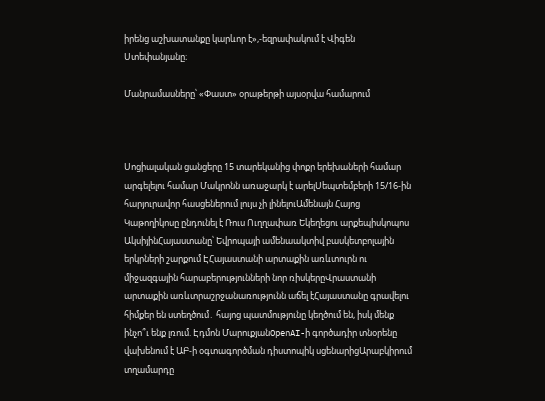իրենց աշխատանքը կարևոր է»,-եզրափակում է Վիգեն Ստեփանյանը։

Մանրամասները՝ «Փաստ» օրաթերթի այսօրվա համարում



Սոցիալական ցանցերը 15 տարեկանից փոքր երեխաների համար արգելելու համար Մակրոնն առաջարկ է արելՍեպտեմբերի 15/16-ին հարյուրավոր հասցեներում լույս չի լինելուԱմենայն Հայոց Կաթողիկոսը ընդունել է Ռուս Ուղղափառ Եկեղեցու արքեպիսկոպոս ԱկսիյինՀայաստանը՝ Եվրոպայի ամենաակտիվ բասկետբոլային երկրների շարքում ԷՀայաստանի արտաքին առևտուրն ու միջազգային հարաբերությունների նոր ռիսկերըՎրաստանի արտաքին առևտրաշրջանառությունն աճել էՀայաստանը գրավելու հիմքեր են ստեղծում․ հայոց պատմությունը կեղծում են, իսկ մենք ինչո՞ւ ենք լռում. Էդմոն ՄարուքյանOpenAI-ի գործադիր տնօրենը վախենում է ԱԲ-ի օգտագործման դիստոպիկ սցենարիցԱրաբկիրում տղամարդը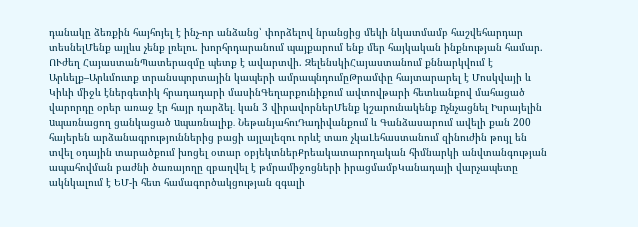դանակը ձեռքին հայհոյել է ինչ-որ անձանց՝ փորձելով նրանցից մեկի նկատմամբ հաշվեհարդար տեսնելՄենք այլևս չենք լռելու. խորհրդարանում պայքարում ենք մեր հայկական ինքնության համար. ՈՒժեղ ՀայաստանՊատերազմը պետք է ավարտվի. ԶելենսկիՀայաստանում քննարկվում է Արևելք–Արևմուտք տրանսպորտային կապերի ամրապնդումըԹրամփը հայտարարել է Մոսկվայի և Կիևի միջև էներգետիկ հրադադարի մասինԳեղարքունիքում ավտովթարի հետևանքով մահացած վարորդը օրեր առաջ էր հայր դարձել․ կան 3 վիրավորներՄենք կշարունակենք nչնչացնել Իսրայելին uպառնացող ցանկացած uպառնալիք․ ՆեթանյահուԴադիվանքում և Գանձասարում ավելի քան 200 հայերեն արձանագրություններից բացի այլալեզու որևէ տառ չկաԼեհաստանում զինուժին թույլ են տվել օդային տարածքում խոցել օտար օբյեկտներՔրեակատարողական հիմնարկի անվտանգության ապահովման բաժնի ծառայողը զբաղվել է թմրամիջոցների իրացմամբԿանադայի վարչապետը ակնկալում է ԵՄ-ի հետ համագործակցության զգալի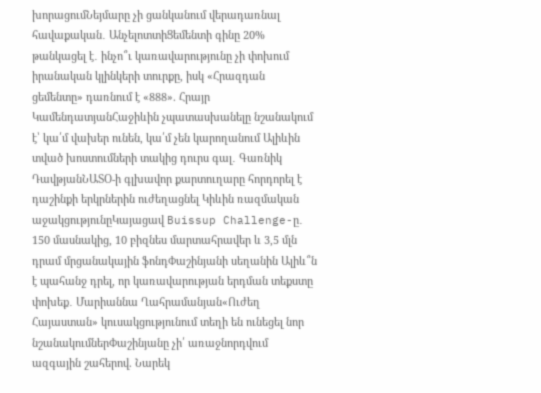խորացումՆեյմարը չի ցանկանում վերադառնալ հավաքական․ ԱնչելոտտիՑեմենտի գինը 20% թանկացել է․ ինչո՞ւ կառավարությունը չի փոխում իրանական կլինկերի տուրքը, իսկ «Հրազդան ցեմենտը» դառնում է «888». Հրայր ԿամենդատյանՀաջիևին չպատասխանելը նշանակում է՝ կա՛մ վախեր ունեն, կա՛մ չեն կարողանում Ալիևին տված խոստումների տակից դուրս գալ․ Գառնիկ ԴավթյանՆԱՏՕ-ի գլխավոր քարտուղարը հորդորել է դաշինքի երկրներին ուժեղացնել Կիևին ռազմական աջակցությունըԿայացավ Buissup Challenge-ը․ 150 մասնակից, 10 բիզնես մարտահրավեր և 3,5 մլն դրամ մրցանակային ֆոնդՓաշինյանի սեղանին Ալիև՞ն է պահանջ դրել, որ կառավարության երդման տեքստը փոխեք․ Մարիաննա Ղահրամանյան«Ուժեղ Հայաստան» կուսակցությունում տեղի են ունեցել նոր նշանակումներՓաշինյանը չի՛ առաջնորդվում ազգային շահերով. Նարեկ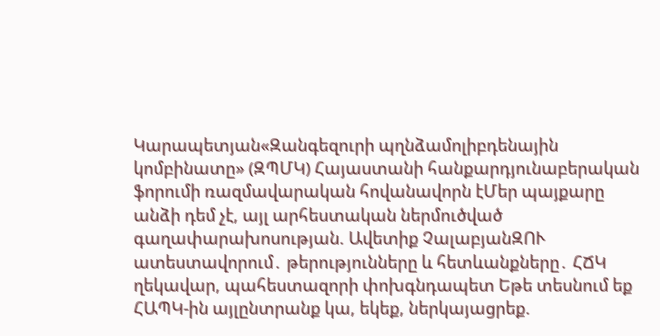Կարապետյան«Զանգեզուրի պղնձամոլիբդենային կոմբինատը» (ԶՊՄԿ) Հայաստանի հանքարդյունաբերական ֆորումի ռազմավարական հովանավորն էՄեր պայքարը անձի դեմ չէ, այլ արհեստական ներմուծված գաղափարախոսության. Ավետիք ՉալաբյանԶՈՒ ատեստավորում․ թերությունները և հետևանքները․ ՀՃԿ ղեկավար, պահեստազորի փոխգնդապետ Եթե տեսնում եք ՀԱՊԿ-ին այլընտրանք կա, եկեք, ներկայացրեք.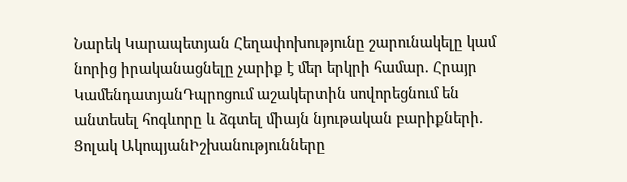Նարեկ Կարապետյան Հեղափոխությունը շարունակելը կամ նորից իրականացնելը չարիք է մեր երկրի համար. Հրայր ԿամենդատյանԴպրոցում աշակերտին սովորեցնում են անտեսել հոգևորը և ձգտել միայն նյութական բարիքների. Ցոլակ ԱկոպյանԻշխանությունները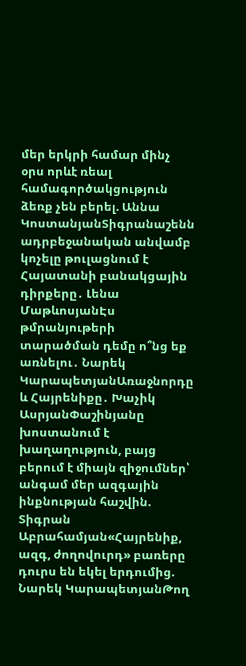մեր երկրի համար մինչ օրս որևէ ռեալ համագործակցություն ձեռք չեն բերել. Աննա ԿոստանյանՏիգրանաշենն ադրբեջանական անվամբ կոչելը թուլացնում է Հայատանի բանակցային դիրքերը․ Լենա ՄաթևոսյանԷս թմրանյութերի տարածման դեմը ո՞նց եք առնելու․ Նարեկ ԿարապետյանԱռաջնորդը և Հայրենիքը․ Խաչիկ ԱսրյանՓաշինյանը խոստանում է խաղաղություն, բայց բերում է միայն զիջումներ՝ անգամ մեր ազգային ինքնության հաշվին. Տիգրան Աբրահամյան«Հայրենիք, ազգ, ժողովուրդ» բառերը դուրս են եկել երդումից. Նարեկ ԿարապետյանԹող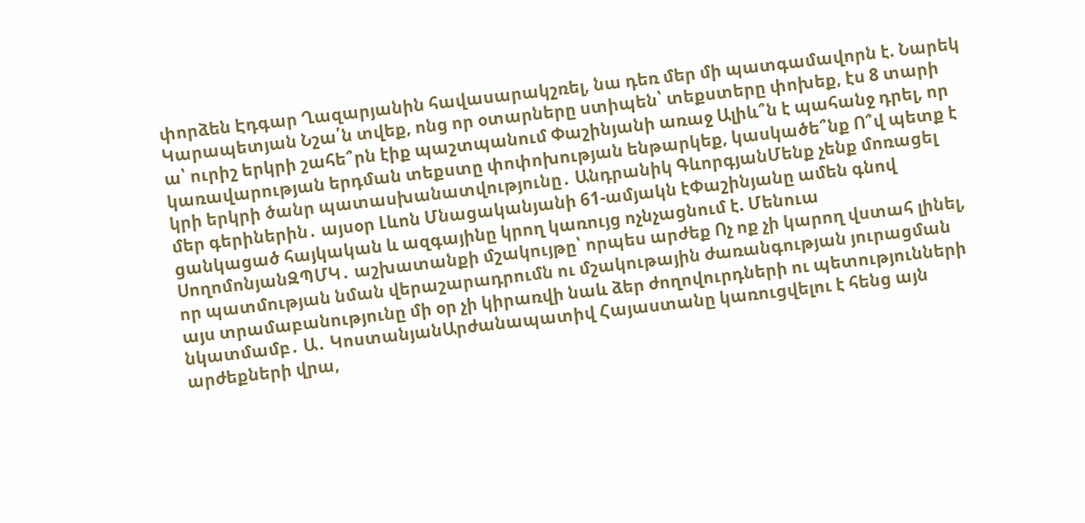փորձեն Էդգար Ղազարյանին հավասարակշռել, նա դեռ մեր մի պատգամավորն է. Նարեկ Կարապետյան Նշա՛ն տվեք, ոնց որ օտարները ստիպեն՝ տեքստերը փոխեք, էս 8 տարի ա՝ ուրիշ երկրի շահե՞րն էիք պաշտպանում Փաշինյանի առաջ Ալիև՞ն է պահանջ դրել, որ կառավարության երդման տեքստը փոփոխության ենթարկեք, կասկածե՞նք Ո՞վ պետք է կրի երկրի ծանր պատասխանատվությունը․ Անդրանիկ ԳևորգյանՄենք չենք մոռացել մեր գերիներին․ այսօր Լևոն Մնացականյանի 61-ամյակն էՓաշինյանը ամեն գնով ցանկացած հայկական և ազգայինը կրող կառույց ոչնչացնում է. Մենուա ՍողոմոնյանԶՊՄԿ․ աշխատանքի մշակույթը՝ որպես արժեք Ոչ ոք չի կարող վստահ լինել, որ պատմության նման վերաշարադրումն ու մշակութային ժառանգության յուրացման այս տրամաբանությունը մի օր չի կիրառվի նաև ձեր ժողովուրդների ու պետությունների նկատմամբ․ Ա․ ԿոստանյանԱրժանապատիվ Հայաստանը կառուցվելու է հենց այն արժեքների վրա,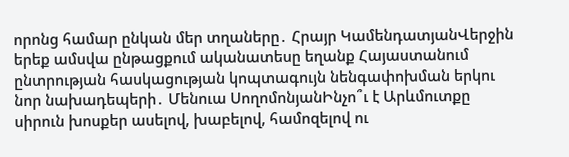որոնց համար ընկան մեր տղաները․ Հրայր ԿամենդատյանՎերջին երեք ամսվա ընթացքում ականատեսը եղանք Հայաստանում ընտրության հասկացության կոպտագույն նենգափոխման երկու նոր նախադեպերի․ Մենուա ՍողոմոնյանԻնչո՞ւ է Արևմուտքը սիրուն խոսքեր ասելով, խաբելով, համոզելով ու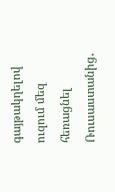գայթակղելով ուզում մեզ հեռացնել Ռուսաստանից․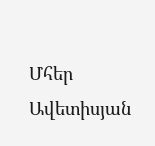Մհեր Ավետիսյան